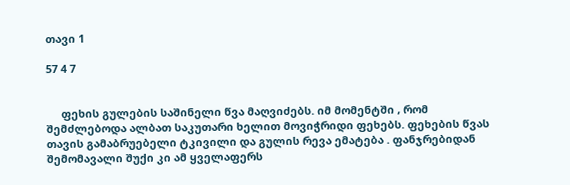თავი 1

57 4 7


     ფეხის გულების საშინელი წვა მაღვიძებს. იმ მომენტში , რომ შემძლებოდა ალბათ საკუთარი ხელით მოვიჭრიდი ფეხებს. ფეხების წვას თავის გამაბრუებელი ტკივილი და გულის რევა ემატება . ფანჯრებიდან შემომავალი შუქი კი ამ ყველაფერს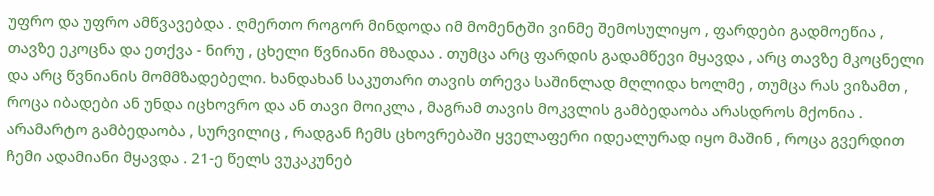უფრო და უფრო ამწვავებდა . ღმერთო როგორ მინდოდა იმ მომენტში ვინმე შემოსულიყო , ფარდები გადმოეწია , თავზე ეკოცნა და ეთქვა - ნირუ , ცხელი წვნიანი მზადაა . თუმცა არც ფარდის გადამწევი მყავდა , არც თავზე მკოცნელი და არც წვნიანის მომმზადებელი. ხანდახან საკუთარი თავის თრევა საშინლად მღლიდა ხოლმე , თუმცა რას ვიზამთ , როცა იბადები ან უნდა იცხოვრო და ან თავი მოიკლა , მაგრამ თავის მოკვლის გამბედაობა არასდროს მქონია . არამარტო გამბედაობა , სურვილიც , რადგან ჩემს ცხოვრებაში ყველაფერი იდეალურად იყო მაშინ , როცა გვერდით ჩემი ადამიანი მყავდა . 21-ე წელს ვუკაკუნებ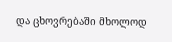და ცხოვრებაში მხოლოდ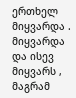ერთხელ მიყვარდა . მიყვარდა და ისევ მიყვარს , მაგრამ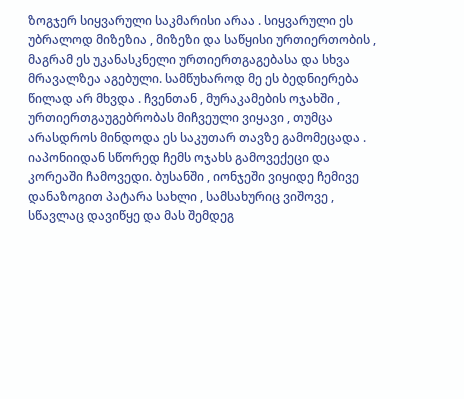ზოგჯერ სიყვარული საკმარისი არაა . სიყვარული ეს უბრალოდ მიზეზია , მიზეზი და საწყისი ურთიერთობის , მაგრამ ეს უკანასკნელი ურთიერთგაგებასა და სხვა მრავალზეა აგებული. სამწუხაროდ მე ეს ბედნიერება წილად არ მხვდა . ჩვენთან , მურაკამების ოჯახში , ურთიერთგაუგებრობას მიჩვეული ვიყავი , თუმცა არასდროს მინდოდა ეს საკუთარ თავზე გამომეცადა . იაპონიიდან სწორედ ჩემს ოჯახს გამოვექეცი და კორეაში ჩამოვედი. ბუსანში , იონჯეში ვიყიდე ჩემივე დანაზოგით პატარა სახლი , სამსახურიც ვიშოვე , სწავლაც დავიწყე და მას შემდეგ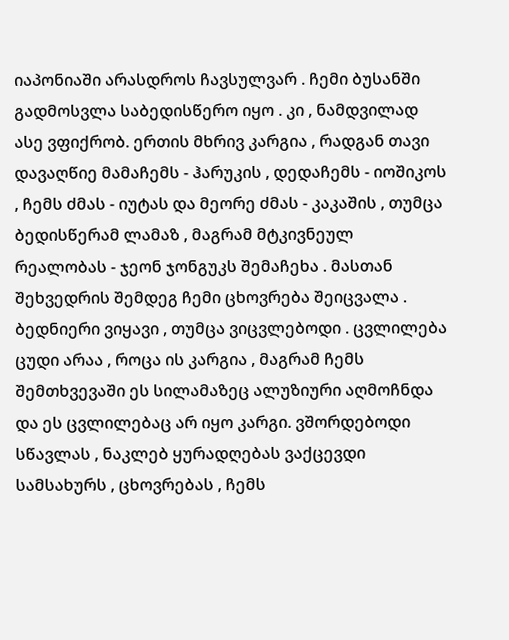იაპონიაში არასდროს ჩავსულვარ . ჩემი ბუსანში გადმოსვლა საბედისწერო იყო . კი , ნამდვილად ასე ვფიქრობ. ერთის მხრივ კარგია , რადგან თავი დავაღწიე მამაჩემს - ჰარუკის , დედაჩემს - იოშიკოს , ჩემს ძმას - იუტას და მეორე ძმას - კაკაშის , თუმცა ბედისწერამ ლამაზ , მაგრამ მტკივნეულ რეალობას - ჯეონ ჯონგუკს შემაჩეხა . მასთან შეხვედრის შემდეგ ჩემი ცხოვრება შეიცვალა . ბედნიერი ვიყავი , თუმცა ვიცვლებოდი . ცვლილება ცუდი არაა , როცა ის კარგია , მაგრამ ჩემს შემთხვევაში ეს სილამაზეც ალუზიური აღმოჩნდა და ეს ცვლილებაც არ იყო კარგი. ვშორდებოდი სწავლას , ნაკლებ ყურადღებას ვაქცევდი სამსახურს , ცხოვრებას , ჩემს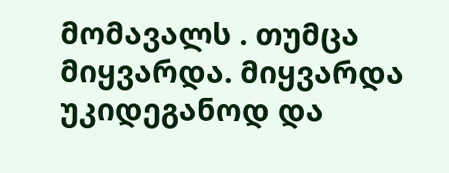მომავალს . თუმცა მიყვარდა. მიყვარდა უკიდეგანოდ და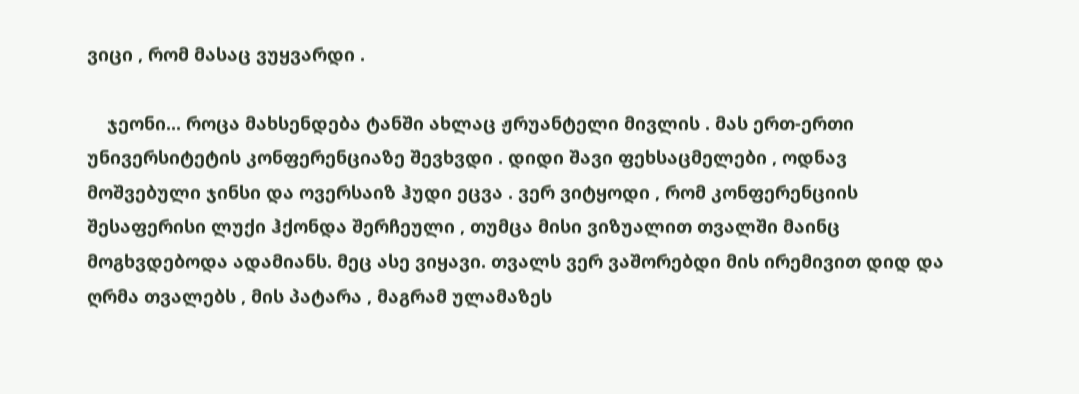ვიცი , რომ მასაც ვუყვარდი .

    ჯეონი... როცა მახსენდება ტანში ახლაც ჟრუანტელი მივლის . მას ერთ-ერთი უნივერსიტეტის კონფერენციაზე შევხვდი . დიდი შავი ფეხსაცმელები , ოდნავ მოშვებული ჯინსი და ოვერსაიზ ჰუდი ეცვა . ვერ ვიტყოდი , რომ კონფერენციის შესაფერისი ლუქი ჰქონდა შერჩეული , თუმცა მისი ვიზუალით თვალში მაინც მოგხვდებოდა ადამიანს. მეც ასე ვიყავი. თვალს ვერ ვაშორებდი მის ირემივით დიდ და ღრმა თვალებს , მის პატარა , მაგრამ ულამაზეს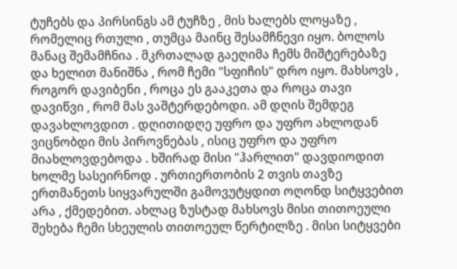ტუჩებს და პირსინგს ამ ტუჩზე , მის ხალებს ლოყაზე , რომელიც რთული , თუმცა მაინც შესამჩნევი იყო. ბოლოს მანაც შემამჩნია . მკრთალად გაეღიმა ჩემს მიშტერებაზე და ხელით მანიშნა , რომ ჩემი "სფიჩის" დრო იყო. მახსოვს , როგორ დავიბენი , როცა ეს გააკეთა და როცა თავი დავიწვი , რომ მას ვაშტერდებოდი. ამ დღის შემდეგ დავახლოვდით . დღითიდღე უფრო და უფრო ახლოდან ვიცნობდი მის პიროვნებას , ისიც უფრო და უფრო მიახლოვდებოდა . ხშირად მისი "ჰარლით" დავდიოდით ხოლმე სასეირნოდ . ურთიერთობის 2 თვის თავზე ერთმანეთს სიყვარულში გამოვუტყდით ოღონდ სიტყვებით არა , ქმედებით. ახლაც ზუსტად მახსოვს მისი თითოეული შეხება ჩემი სხეულის თითოეულ წერტილზე . მისი სიტყვები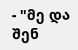- "მე და შენ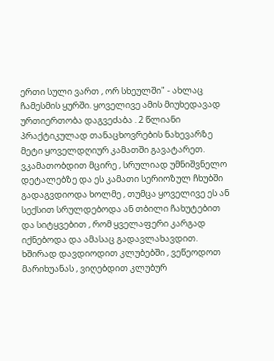ერთი სული ვართ , ორ სხეულში" - ახლაც ჩამესმის ყურში. ყოველივე ამის მიუხედავად ურთიერთობა დაგვეძაბა . 2 წლიანი პრაქტიკულად თანაცხოვრების ნახევარზე მეტი ყოველდღიურ კამათში გავატარეთ. ვკამათობდით მცირე , სრულიად უმნიშვნელო დეტალებზე და ეს კამათი სერიოზულ ჩხუბში გადაგვდიოდა ხოლმე , თუმცა ყოველივე ეს ან სექსით სრულდებოდა ან თბილი ჩახუტებით და სიტყვებით , რომ ყველაფერი კარგად იქნებოდა და ამასაც გადავლახავდით. ხშირად დავდიოდით კლუბებში , ვეწეოდოთ მარიხუანას , ვიღებდით კლუბურ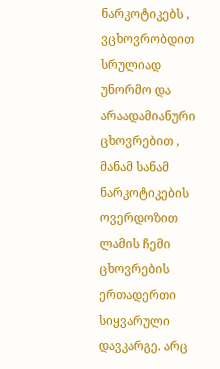ნარკოტიკებს , ვცხოვრობდით სრულიად უნორმო და არაადამიანური ცხოვრებით , მანამ სანამ ნარკოტიკების ოვერდოზით ლამის ჩემი ცხოვრების ერთადერთი სიყვარული დავკარგე. არც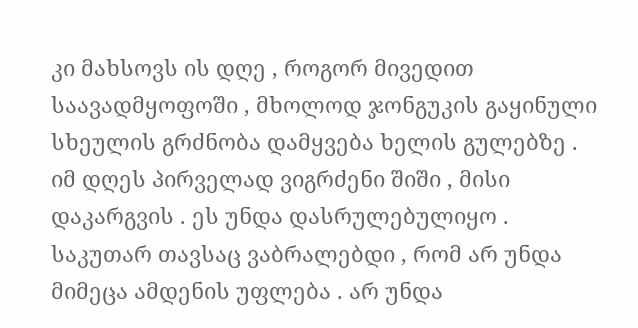კი მახსოვს ის დღე , როგორ მივედით საავადმყოფოში , მხოლოდ ჯონგუკის გაყინული სხეულის გრძნობა დამყვება ხელის გულებზე . იმ დღეს პირველად ვიგრძენი შიში , მისი დაკარგვის . ეს უნდა დასრულებულიყო . საკუთარ თავსაც ვაბრალებდი , რომ არ უნდა მიმეცა ამდენის უფლება . არ უნდა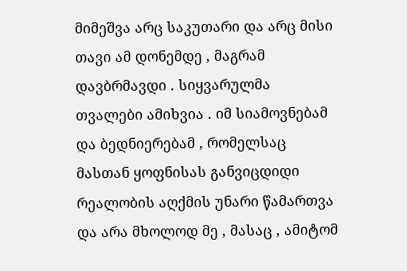მიმეშვა არც საკუთარი და არც მისი თავი ამ დონემდე , მაგრამ დავბრმავდი . სიყვარულმა თვალები ამიხვია . იმ სიამოვნებამ და ბედნიერებამ , რომელსაც მასთან ყოფნისას განვიცდიდი რეალობის აღქმის უნარი წამართვა და არა მხოლოდ მე , მასაც , ამიტომ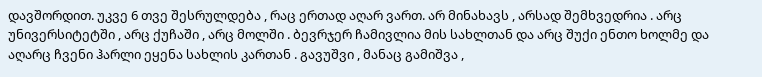დავშორდით. უკვე 6 თვე შესრულდება , რაც ერთად აღარ ვართ. არ მინახავს , არსად შემხვედრია . არც უნივერსიტეტში , არც ქუჩაში , არც მოლში . ბევრჯერ ჩამივლია მის სახლთან და არც შუქი ენთო ხოლმე და აღარც ჩვენი ჰარლი ეყენა სახლის კართან . გავუშვი , მანაც გამიშვა ,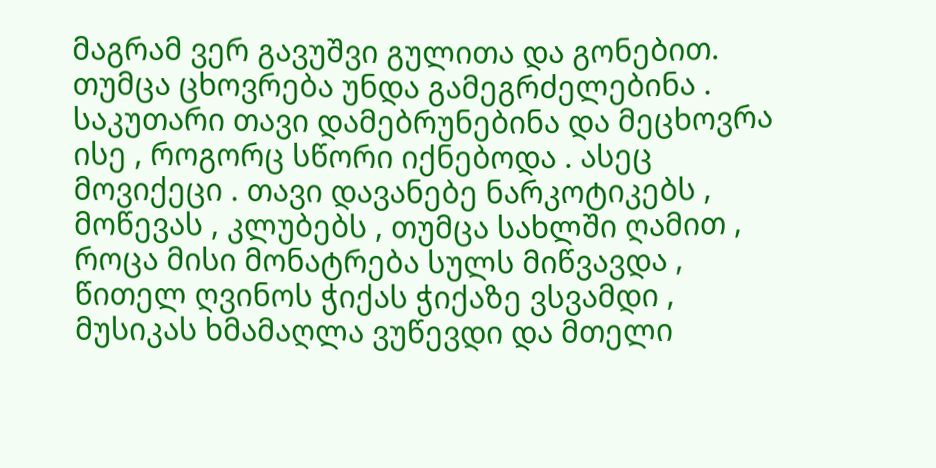მაგრამ ვერ გავუშვი გულითა და გონებით. თუმცა ცხოვრება უნდა გამეგრძელებინა . საკუთარი თავი დამებრუნებინა და მეცხოვრა ისე , როგორც სწორი იქნებოდა . ასეც მოვიქეცი . თავი დავანებე ნარკოტიკებს , მოწევას , კლუბებს , თუმცა სახლში ღამით , როცა მისი მონატრება სულს მიწვავდა , წითელ ღვინოს ჭიქას ჭიქაზე ვსვამდი , მუსიკას ხმამაღლა ვუწევდი და მთელი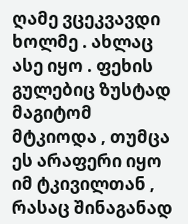ღამე ვცეკვავდი ხოლმე . ახლაც ასე იყო . ფეხის გულებიც ზუსტად მაგიტომ მტკიოდა , თუმცა ეს არაფერი იყო იმ ტკივილთან , რასაც შინაგანად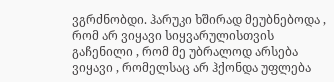ვგრძნობდი. ჰარუკი ხშირად მეუბნებოდა , რომ არ ვიყავი სიყვარულისთვის გაჩენილი , რომ მე უბრალოდ არსება ვიყავი , რომელსაც არ ჰქონდა უფლება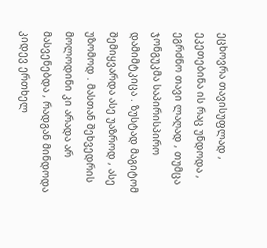ეცხოვრა თავისუფლად , ეკეთებინა ის რაც უნდოდა , ეგრძნო თავი ლაღად , თუმცა ჯონგუკმა საპირისპირო დამიმტკიცა . ზუსტად მაგიტომ შემიყვარდა ასე უაზროდ , ასე უზომოდ . მასთან შეხვედრის მოლოდინი კი არადა არ მასვენებდა , რადგან მინდოდა კიდევ ერთხელ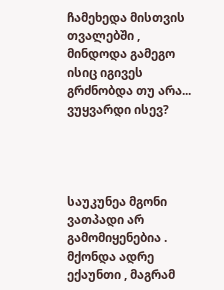ჩამეხედა მისთვის თვალებში , მინდოდა გამეგო ისიც იგივეს გრძნობდა თუ არა... ვუყვარდი ისევ?




საუკუნეა მგონი ვათპადი არ გამომიყენებია . მქონდა ადრე ექაუნთი , მაგრამ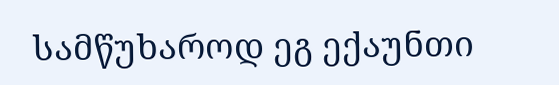სამწუხაროდ ეგ ექაუნთი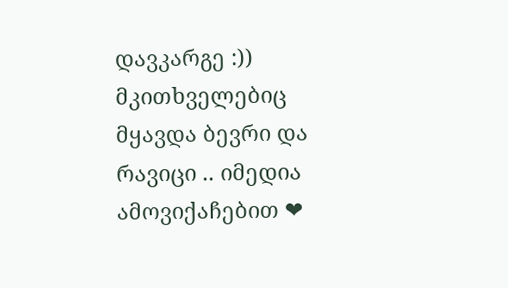დავკარგე :)) მკითხველებიც მყავდა ბევრი და რავიცი .. იმედია ამოვიქაჩებით ❤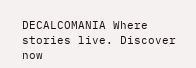DECALCOMANIA Where stories live. Discover now